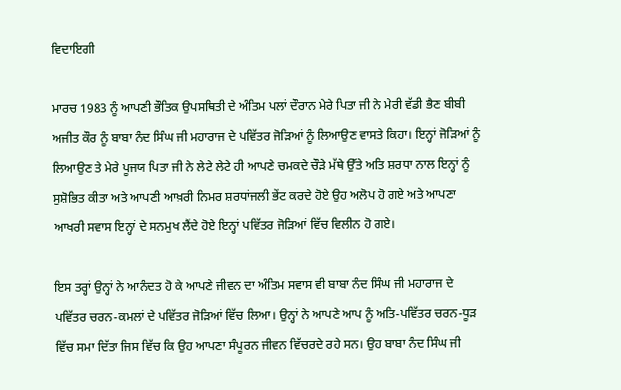ਵਿਦਾਇਗੀ

ਮਾਰਚ 1983 ਨੂੰ ਆਪਣੀ ਭੌਤਿਕ ਉਪਸਥਿਤੀ ਦੇ ਅੰਤਿਮ ਪਲਾਂ ਦੌਰਾਨ ਮੇਰੇ ਪਿਤਾ ਜੀ ਨੇ ਮੇਰੀ ਵੱਡੀ ਭੈਣ ਬੀਬੀ ਅਜੀਤ ਕੌਰ ਨੂੰ ਬਾਬਾ ਨੰਦ ਸਿੰਘ ਜੀ ਮਹਾਰਾਜ ਦੇ ਪਵਿੱਤਰ ਜੋੜਿਆਂ ਨੂੰ ਲਿਆਉਣ ਵਾਸਤੇ ਕਿਹਾ। ਇਨ੍ਹਾਂ ਜੋੜਿਆਂ ਨੂੰ ਲਿਆਉਣ ਤੇ ਮੇਰੇ ਪੂਜਯ ਪਿਤਾ ਜੀ ਨੇ ਲੇਟੇ ਲੇਟੇ ਹੀ ਆਪਣੇ ਚਮਕਦੇ ਚੌੜੇ ਮੱਥੇ ਉੱਤੇ ਅਤਿ ਸ਼ਰਧਾ ਨਾਲ ਇਨ੍ਹਾਂ ਨੂੰ ਸੁਸ਼ੋਭਿਤ ਕੀਤਾ ਅਤੇ ਆਪਣੀ ਆਖ਼ਰੀ ਨਿਮਰ ਸ਼ਰਧਾਂਜਲੀ ਭੇਂਟ ਕਰਦੇ ਹੋਏ ਉਹ ਅਲੋਪ ਹੋ ਗਏ ਅਤੇ ਆਪਣਾ ਆਖਰੀ ਸਵਾਸ ਇਨ੍ਹਾਂ ਦੇ ਸਨਮੁਖ ਲੈਂਦੇ ਹੋਏ ਇਨ੍ਹਾਂ ਪਵਿੱਤਰ ਜੋੜਿਆਂ ਵਿੱਚ ਵਿਲੀਨ ਹੋ ਗਏ।

ਇਸ ਤਰ੍ਹਾਂ ਉਨ੍ਹਾਂ ਨੇ ਆਨੰਦਤ ਹੋ ਕੇ ਆਪਣੇ ਜੀਵਨ ਦਾ ਅੰਤਿਮ ਸਵਾਸ ਵੀ ਬਾਬਾ ਨੰਦ ਸਿੰਘ ਜੀ ਮਹਾਰਾਜ ਦੇ ਪਵਿੱਤਰ ਚਰਨ-ਕਮਲਾਂ ਦੇ ਪਵਿੱਤਰ ਜੋੜਿਆਂ ਵਿੱਚ ਲਿਆ। ਉਨ੍ਹਾਂ ਨੇ ਆਪਣੇ ਆਪ ਨੂੰ ਅਤਿ-ਪਵਿੱਤਰ ਚਰਨ-ਧੂੜ ਵਿੱਚ ਸਮਾ ਦਿੱਤਾ ਜਿਸ ਵਿੱਚ ਕਿ ਉਹ ਆਪਣਾ ਸੰਪੂਰਨ ਜੀਵਨ ਵਿੱਚਰਦੇ ਰਹੇ ਸਨ। ਉਹ ਬਾਬਾ ਨੰਦ ਸਿੰਘ ਜੀ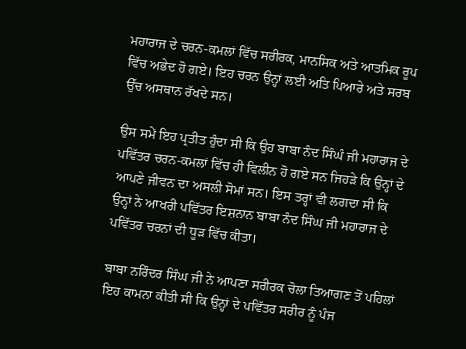ਮਹਾਰਾਜ ਦੇ ਚਰਨ-ਕਮਲਾਂ ਵਿੱਚ ਸਰੀਰਕ, ਮਾਨਸਿਕ ਅਤੇ ਆਤਮਿਕ ਰੂਪ ਵਿੱਚ ਅਭੇਦ ਹੋ ਗਏ। ਇਹ ਚਰਨ ਉਨ੍ਹਾਂ ਲਈ ਅਤਿ ਪਿਆਰੇ ਅਤੇ ਸਰਬ ਉੱਚ ਅਸਥਾਨ ਰੱਖਦੇ ਸਨ।

ਉਸ ਸਮੇਂ ਇਹ ਪ੍ਰਤੀਤ ਹੁੰਦਾ ਸੀ ਕਿ ਉਹ ਬਾਬਾ ਨੰਦ ਸਿੰਘੰ ਜੀ ਮਹਾਰਾਜ ਦੇ ਪਵਿੱਤਰ ਚਰਨ-ਕਮਲਾਂ ਵਿੱਚ ਹੀ ਵਿਲੀਨ ਹੋ ਗਏ ਸਨ ਜਿਹੜੇ ਕਿ ਉਨ੍ਹਾਂ ਦੇ ਆਪਣੇ ਜੀਵਨ ਦਾ ਅਸਲੀ ਸੋਮਾਂ ਸਨ। ਇਸ ਤਰ੍ਹਾਂ ਵੀ ਲਗਦਾ ਸੀ ਕਿ ਉਨ੍ਹਾਂ ਨੇ ਆਖਰੀ ਪਵਿੱਤਰ ਇਸ਼ਨਾਨ ਬਾਬਾ ਨੰਦ ਸਿੰਘ ਜੀ ਮਹਾਰਾਜ ਦੇ ਪਵਿੱਤਰ ਚਰਨਾਂ ਦੀ ਧੂੜ ਵਿੱਚ ਕੀਤਾ।

ਬਾਬਾ ਨਰਿੰਦਰ ਸਿੰਘ ਜੀ ਨੇ ਆਪਣਾ ਸਰੀਰਕ ਚੋਲਾ ਤਿਆਗਣ ਤੋਂ ਪਹਿਲਾਂ ਇਹ ਕਾਮਨਾ ਕੀਤੀ ਸੀ ਕਿ ਉਨ੍ਹਾਂ ਦੇ ਪਵਿੱਤਰ ਸਰੀਰ ਨੂੰ ਪੰਜ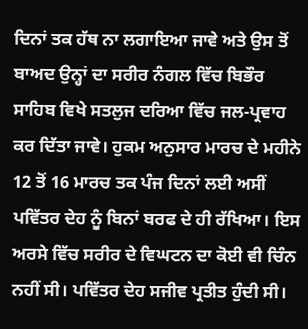ਦਿਨਾਂ ਤਕ ਹੱਥ ਨਾ ਲਗਾਇਆ ਜਾਵੇ ਅਤੇ ਉਸ ਤੋਂ ਬਾਅਦ ਉਨ੍ਹਾਂ ਦਾ ਸਰੀਰ ਨੰਗਲ ਵਿੱਚ ਬਿਭੌਰ ਸਾਹਿਬ ਵਿਖੇ ਸਤਲੁਜ ਦਰਿਆ ਵਿੱਚ ਜਲ-ਪ੍ਰਵਾਹ ਕਰ ਦਿੱਤਾ ਜਾਵੇ। ਹੁਕਮ ਅਨੁਸਾਰ ਮਾਰਚ ਦੇ ਮਹੀਨੇ 12 ਤੋਂ 16 ਮਾਰਚ ਤਕ ਪੰਜ ਦਿਨਾਂ ਲਈ ਅਸੀਂ ਪਵਿੱਤਰ ਦੇਹ ਨੂੰ ਬਿਨਾਂ ਬਰਫ ਦੇ ਹੀ ਰੱਖਿਆ। ਇਸ ਅਰਸੇ ਵਿੱਚ ਸਰੀਰ ਦੇ ਵਿਘਟਨ ਦਾ ਕੋਈ ਵੀ ਚਿੰਨ ਨਹੀਂ ਸੀ। ਪਵਿੱਤਰ ਦੇਹ ਸਜੀਵ ਪ੍ਰਤੀਤ ਹੁੰਦੀ ਸੀ।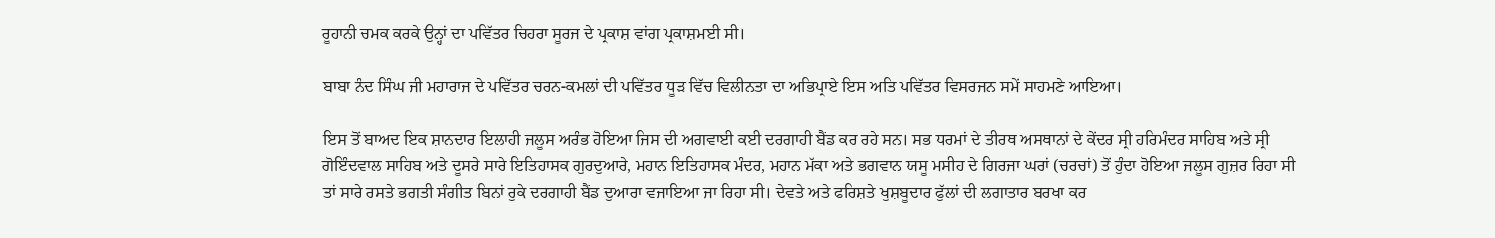ਰੂਹਾਨੀ ਚਮਕ ਕਰਕੇ ਉਨ੍ਹਾਂ ਦਾ ਪਵਿੱਤਰ ਚਿਹਰਾ ਸੂਰਜ ਦੇ ਪ੍ਰਕਾਸ਼ ਵਾਂਗ ਪ੍ਰਕਾਸ਼ਮਈ ਸੀ।

ਬਾਬਾ ਨੰਦ ਸਿੰਘ ਜੀ ਮਹਾਰਾਜ ਦੇ ਪਵਿੱਤਰ ਚਰਨ-ਕਮਲਾਂ ਦੀ ਪਵਿੱਤਰ ਧੂੜ ਵਿੱਚ ਵਿਲੀਨਤਾ ਦਾ ਅਭਿਪ੍ਰਾਏ ਇਸ ਅਤਿ ਪਵਿੱਤਰ ਵਿਸਰਜਨ ਸਮੇਂ ਸਾਹਮਣੇ ਆਇਆ।

ਇਸ ਤੋਂ ਬਾਅਦ ਇਕ ਸ਼ਾਨਦਾਰ ਇਲਾਹੀ ਜਲੂਸ ਅਰੰਭ ਹੋਇਆ ਜਿਸ ਦੀ ਅਗਵਾਈ ਕਈ ਦਰਗਾਹੀ ਬੈਂਡ ਕਰ ਰਹੇ ਸਨ। ਸਭ ਧਰਮਾਂ ਦੇ ਤੀਰਥ ਅਸਥਾਨਾਂ ਦੇ ਕੇਂਦਰ ਸ੍ਰੀ ਹਰਿਮੰਦਰ ਸਾਹਿਬ ਅਤੇ ਸ੍ਰੀ ਗੋਇੰਦਵਾਲ ਸਾਹਿਬ ਅਤੇ ਦੂਸਰੇ ਸਾਰੇ ਇਤਿਹਾਸਕ ਗੁਰਦੁਆਰੇ, ਮਹਾਨ ਇਤਿਹਾਸਕ ਮੰਦਰ, ਮਹਾਨ ਮੱਕਾ ਅਤੇ ਭਗਵਾਨ ਯਸੂ ਮਸੀਹ ਦੇ ਗਿਰਜਾ ਘਰਾਂ (ਚਰਚਾਂ) ਤੋਂ ਹੁੰਦਾ ਹੋਇਆ ਜਲੂਸ ਗੁਜ਼ਰ ਰਿਹਾ ਸੀ ਤਾਂ ਸਾਰੇ ਰਸਤੇ ਭਗਤੀ ਸੰਗੀਤ ਬਿਨਾਂ ਰੁਕੇ ਦਰਗਾਹੀ ਬੈਂਡ ਦੁਆਰਾ ਵਜਾਇਆ ਜਾ ਰਿਹਾ ਸੀ। ਦੇਵਤੇ ਅਤੇ ਫਰਿਸ਼ਤੇ ਖੁਸ਼ਬੂਦਾਰ ਫੁੱਲਾਂ ਦੀ ਲਗਾਤਾਰ ਬਰਖਾ ਕਰ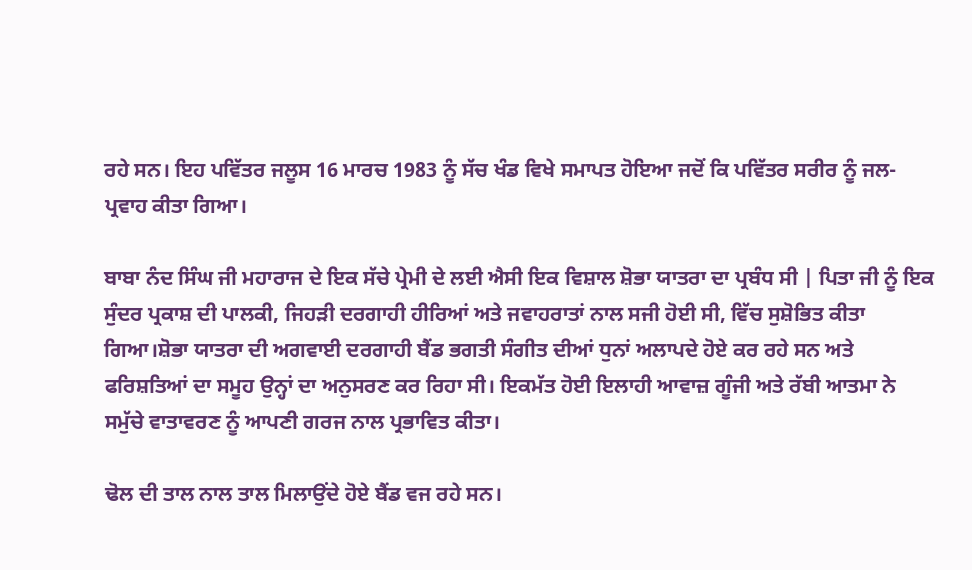ਰਹੇ ਸਨ। ਇਹ ਪਵਿੱਤਰ ਜਲੂਸ 16 ਮਾਰਚ 1983 ਨੂੰ ਸੱਚ ਖੰਡ ਵਿਖੇ ਸਮਾਪਤ ਹੋਇਆ ਜਦੋਂ ਕਿ ਪਵਿੱਤਰ ਸਰੀਰ ਨੂੰ ਜਲ-ਪ੍ਰਵਾਹ ਕੀਤਾ ਗਿਆ।

ਬਾਬਾ ਨੰਦ ਸਿੰਘ ਜੀ ਮਹਾਰਾਜ ਦੇ ਇਕ ਸੱਚੇ ਪ੍ਰੇਮੀ ਦੇ ਲਈ ਐਸੀ ਇਕ ਵਿਸ਼ਾਲ ਸ਼ੋਭਾ ਯਾਤਰਾ ਦਾ ਪ੍ਰਬੰਧ ਸੀ | ਪਿਤਾ ਜੀ ਨੂੰ ਇਕ ਸੁੰਦਰ ਪ੍ਰਕਾਸ਼ ਦੀ ਪਾਲਕੀ, ਜਿਹੜੀ ਦਰਗਾਹੀ ਹੀਰਿਆਂ ਅਤੇ ਜਵਾਹਰਾਤਾਂ ਨਾਲ ਸਜੀ ਹੋਈ ਸੀ, ਵਿੱਚ ਸੁਸ਼ੋਭਿਤ ਕੀਤਾ ਗਿਆ।ਸ਼ੋਭਾ ਯਾਤਰਾ ਦੀ ਅਗਵਾਈ ਦਰਗਾਹੀ ਬੈਂਡ ਭਗਤੀ ਸੰਗੀਤ ਦੀਆਂ ਧੁਨਾਂ ਅਲਾਪਦੇ ਹੋਏ ਕਰ ਰਹੇ ਸਨ ਅਤੇ ਫਰਿਸ਼ਤਿਆਂ ਦਾ ਸਮੂਹ ਉਨ੍ਹਾਂ ਦਾ ਅਨੁਸਰਣ ਕਰ ਰਿਹਾ ਸੀ। ਇਕਮੱਤ ਹੋਈ ਇਲਾਹੀ ਆਵਾਜ਼ ਗੂੰਜੀ ਅਤੇ ਰੱਬੀ ਆਤਮਾ ਨੇ ਸਮੁੱਚੇ ਵਾਤਾਵਰਣ ਨੂੰ ਆਪਣੀ ਗਰਜ ਨਾਲ ਪ੍ਰਭਾਵਿਤ ਕੀਤਾ।

ਢੋਲ ਦੀ ਤਾਲ ਨਾਲ ਤਾਲ ਮਿਲਾਉਂਦੇ ਹੋਏ ਬੈਂਡ ਵਜ ਰਹੇ ਸਨ।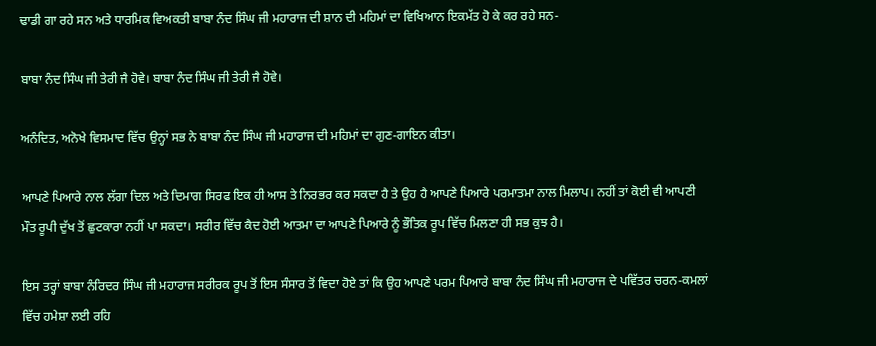ਢਾਡੀ ਗਾ ਰਹੇ ਸਨ ਅਤੇ ਧਾਰਮਿਕ ਵਿਅਕਤੀ ਬਾਬਾ ਨੰਦ ਸਿੰਘ ਜੀ ਮਹਾਰਾਜ ਦੀ ਸ਼ਾਨ ਦੀ ਮਹਿਮਾਂ ਦਾ ਵਿਖਿਆਨ ਇਕਮੱਤ ਹੋ ਕੇ ਕਰ ਰਹੇ ਸਨ-

ਬਾਬਾ ਨੰਦ ਸਿੰਘ ਜੀ ਤੇਰੀ ਜੈ ਹੋਵੇ। ਬਾਬਾ ਨੰਦ ਸਿੰਘ ਜੀ ਤੇਰੀ ਜੈ ਹੋਵੇ।

ਅਨੰਦਿਤ, ਅਨੋਖੇ ਵਿਸਮਾਦ ਵਿੱਚ ਉਨ੍ਹਾਂ ਸਭ ਨੇ ਬਾਬਾ ਨੰਦ ਸਿੰਘ ਜੀ ਮਹਾਰਾਜ ਦੀ ਮਹਿਮਾਂ ਦਾ ਗੁਣ-ਗਾਇਨ ਕੀਤਾ।

ਆਪਣੇ ਪਿਆਰੇ ਨਾਲ ਲੱਗਾ ਦਿਲ ਅਤੇ ਦਿਮਾਗ ਸਿਰਫ ਇਕ ਹੀ ਆਸ ਤੇ ਨਿਰਭਰ ਕਰ ਸਕਦਾ ਹੈ ਤੇ ਉਹ ਹੈ ਆਪਣੇ ਪਿਆਰੇ ਪਰਮਾਤਮਾ ਨਾਲ ਮਿਲਾਪ। ਨਹੀਂ ਤਾਂ ਕੋਈ ਵੀ ਆਪਣੀ ਮੌਤ ਰੂਪੀ ਦੁੱਖ ਤੋਂ ਛੁਟਕਾਰਾ ਨਹੀਂ ਪਾ ਸਕਦਾ। ਸਰੀਰ ਵਿੱਚ ਕੈਦ ਹੋਈ ਆਤਮਾ ਦਾ ਆਪਣੇ ਪਿਆਰੇ ਨੂੰ ਭੌਤਿਕ ਰੂਪ ਵਿੱਚ ਮਿਲਣਾ ਹੀ ਸਭ ਕੁਝ ਹੈ।

ਇਸ ਤਰ੍ਹਾਂ ਬਾਬਾ ਨੰਰਿਦਰ ਸਿੰਘ ਜੀ ਮਹਾਰਾਜ ਸਰੀਰਕ ਰੂਪ ਤੋਂ ਇਸ ਸੰਸਾਰ ਤੋਂ ਵਿਦਾ ਹੋਏ ਤਾਂ ਕਿ ਉਹ ਆਪਣੇ ਪਰਮ ਪਿਆਰੇ ਬਾਬਾ ਨੰਦ ਸਿੰਘ ਜੀ ਮਹਾਰਾਜ ਦੇ ਪਵਿੱਤਰ ਚਰਨ-ਕਮਲਾਂ ਵਿੱਚ ਹਮੇਸ਼ਾ ਲਈ ਰਹਿ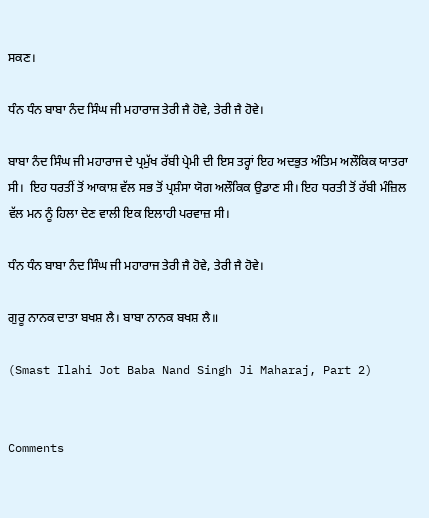ਸਕਣ।

ਧੰਨ ਧੰਨ ਬਾਬਾ ਨੰਦ ਸਿੰਘ ਜੀ ਮਹਾਰਾਜ ਤੇਰੀ ਜੈ ਹੋਵੇ, ਤੇਰੀ ਜੈ ਹੋਵੇ।

ਬਾਬਾ ਨੰਦ ਸਿੰਘ ਜੀ ਮਹਾਰਾਜ ਦੇ ਪ੍ਰਮੁੱਖ ਰੱਬੀ ਪ੍ਰੇਮੀ ਦੀ ਇਸ ਤਰ੍ਹਾਂ ਇਹ ਅਦਭੁਤ ਅੰਤਿਮ ਅਲੌਕਿਕ ਯਾਤਰਾ ਸੀ।  ਇਹ ਧਰਤੀਂ ਤੋਂ ਆਕਾਸ਼ ਵੱਲ ਸਭ ਤੋਂ ਪ੍ਰਸ਼ੰਸਾ ਯੋਗ ਅਲੌਕਿਕ ਉਡਾਣ ਸੀ। ਇਹ ਧਰਤੀ ਤੋਂ ਰੱਬੀ ਮੰਜ਼ਿਲ ਵੱਲ ਮਨ ਨੂੰ ਹਿਲਾ ਦੇਣ ਵਾਲੀ ਇਕ ਇਲਾਹੀ ਪਰਵਾਜ਼ ਸੀ।

ਧੰਨ ਧੰਨ ਬਾਬਾ ਨੰਦ ਸਿੰਘ ਜੀ ਮਹਾਰਾਜ ਤੇਰੀ ਜੈ ਹੋਵੇ, ਤੇਰੀ ਜੈ ਹੋਵੇ।

ਗੁਰੂ ਨਾਨਕ ਦਾਤਾ ਬਖਸ਼ ਲੈ। ਬਾਬਾ ਨਾਨਕ ਬਖਸ਼ ਲੈ॥

(Smast Ilahi Jot Baba Nand Singh Ji Maharaj, Part 2)


Comments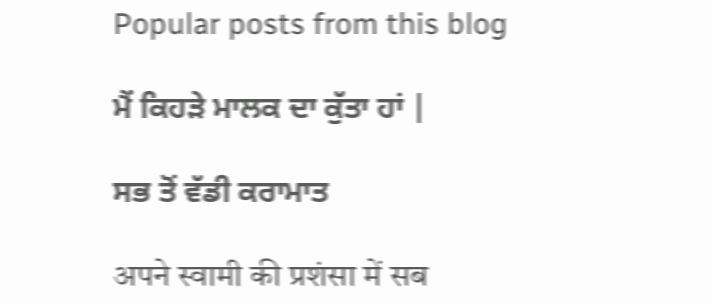Popular posts from this blog

ਮੈਂ ਕਿਹੜੇ ਮਾਲਕ ਦਾ ਕੁੱਤਾ ਹਾਂ |

ਸਭ ਤੋਂ ਵੱਡੀ ਕਰਾਮਾਤ

अपने स्वामी की प्रशंसा में सब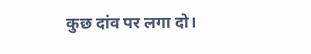कुछ दांव पर लगा दो।